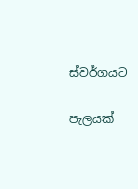ස්වර්ගයට

පැලයක්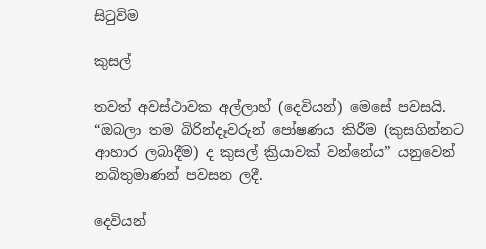සිටුවිම

කුසල්

තවත් අවස්ථාවක අල්ලාහ් (දෙවියන්) මෙසේ පවසයි. “ඔබලා තම බිරින්දෑවරුන් පෝෂණය කිරීම (කුසගින්නට ආහාර ලබාදීම) ද කුසල් ක්‍රියාවක් වන්නේය” යනුවෙන් නබිතුමාණන් පවසන ලදී.

දෙවියන්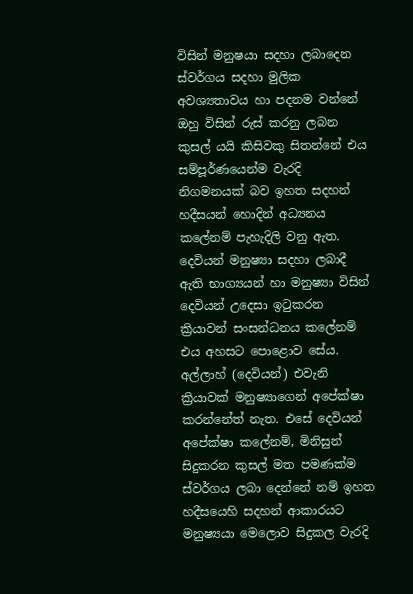විසින් මනුෂයා සදහා ලබාදෙන ස්වර්ගය සදහා මුලික අවශ්‍යතාවය හා පදනම වන්නේ ඔහු විසින් රුස් කරනු ලබන කුසල් යයි කිසිවකු සිතන්නේ එය සම්පූර්ණයෙන්ම වැරදි නිගමනයක් බව ඉහත සදහන් හදීසයන් හොදින් අධ්‍යනය කලේනම් පැහැදිලි වනු ඇත. දෙවියන් මනුෂ්‍යා සදහා ලබාදී ඇති භාග්‍යයන් හා මනුෂ්‍යා විසින් දෙවියන් උදෙසා ඉටුකරන ක්‍රියාවන් සංසන්ධනය කලේනම් එය අහසට පොළොව සේය. අල්ලාහ් (දෙවියන්) එවැනි ක්‍රියාවක් මනුෂ්‍යාගෙන් අපේක්ෂා කරන්නේත් නැත. එසේ දෙවියන් අපේක්ෂා කලේනම්, මිනිසුන් සිදුකරන කුසල් මත පමණක්ම ස්වර්ගය ලබා දෙන්නේ නම් ඉහත හදීසයෙහි සදහන් ආකාරයට මනුෂ්‍යයා මෙලොව සිදුකල වැරදි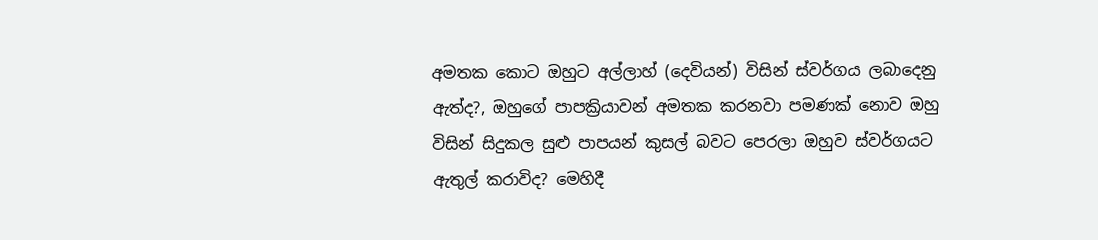අමතක කොට ඔහුට අල්ලාහ් (දෙවියන්) විසින් ස්වර්ගය ලබාදෙනු ඇත්ද?, ඔහුගේ පාපක්‍රියාවන් අමතක කරනවා පමණක් නොව ඔහු විසින් සිදුකල සුළු පාපයන් කුසල් බවට පෙරලා ඔහුව ස්වර්ගයට ඇතුල් කරාවිද? මෙහිදී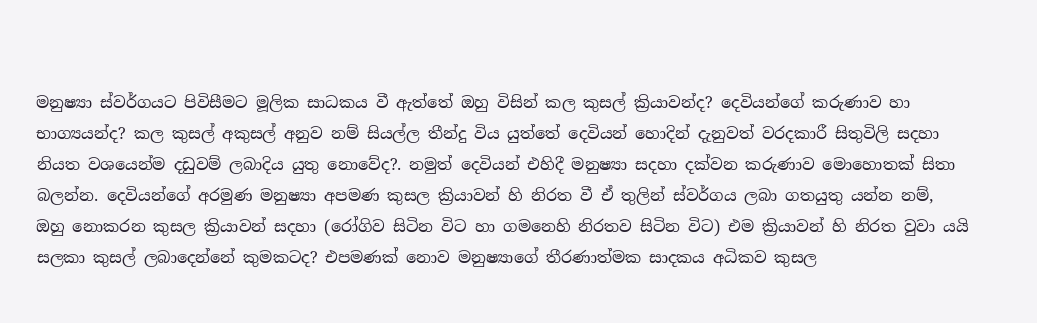මනුෂ්‍යා ස්වර්ගයට පිවිසීමට මූලික සාධකය වී ඇත්තේ ඔහු විසින් කල කුසල් ක්‍රියාවන්ද? දෙවියන්ගේ කරුණාව හා භාග්‍යයන්ද? කල කුසල් අකුසල් අනුව නම් සියල්ල තීන්දු විය යුත්තේ දෙවියන් හොදින් දැනුවත් වරදකාරී සිතුවිලි සදහා නියත වශයෙන්ම දඩුවම් ලබාදිය යුතු නොවේද?. නමුත් දෙවියන් එහිදී මනුෂ්‍යා සදහා දක්වන කරුණාව මොහොතක් සිතා බලන්න. දෙවියන්ගේ අරමුණ මනුෂ්‍යා අපමණ කුසල ක්‍රියාවන් හි නිරත වී ඒ තුලින් ස්වර්ගය ලබා ගතයුතු යන්න නම්, ඔහු නොකරන කුසල ක්‍රියාවන් සදහා (රෝගිව සිටින විට හා ගමනෙහි නිරතව සිටින විට) එම ක්‍රියාවන් හි නිරත වුවා යයි සලකා කුසල් ලබාදෙන්නේ කුමකටද? එපමණක් නොව මනුෂ්‍යාගේ තීරණාත්මක සාදකය අධිකව කුසල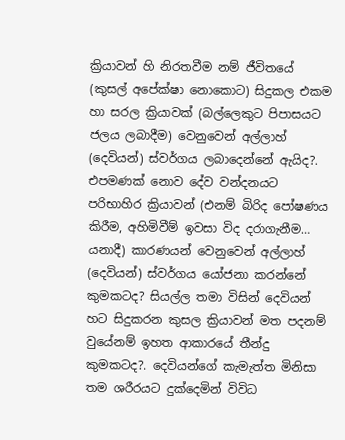ක්‍රියාවන් හි නිරතවීම නම් ජීවිතයේ (කුසල් අපේක්ෂා නොකොට) සිදුකල එකම හා සරල ක්‍රියාවක් (බල්ලෙකුට පිපාසයට ජලය ලබාදීම) වෙනුවෙන් අල්ලාහ් (දෙවියන්) ස්වර්ගය ලබාදෙන්නේ ඇයිද?. එපමණක් නොව දේව වන්දනයට පරිභාහිර ක්‍රියාවන් (එනම් බිරිද පෝෂණය කිරීම, අහිමිවීම් ඉවසා විද දරාගැනීම… යනාදී) කාරණයන් වෙනුවෙන් අල්ලාහ් (දෙවියන්) ස්වර්ගය යෝජනා කරන්නේ කුමකටද? සියල්ල තමා විසින් දෙවියන් හට සිදුකරන කුසල ක්‍රියාවන් මත පදනම් වුයේනම් ඉහත ආකාරයේ තීන්දු කුමකටද?. දෙවියන්ගේ කැමැත්ත මිනිසා තම ශරීරයට දුක්දෙමින් විවිධ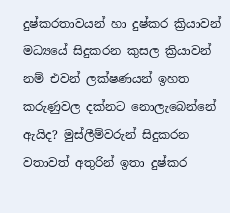දුෂ්කරතාවයන් හා දුෂ්කර ක්‍රියාවන් මධ්‍යයේ සිදුකරන කුසල ක්‍රියාවන් නම් එවන් ලක්ෂණයන් ඉහත කරුණුවල දක්නට නොලැබෙන්නේ ඇයිද? මුස්ලීම්වරුන් සිදුකරන වතාවත් අතුරින් ඉතා දුෂ්කර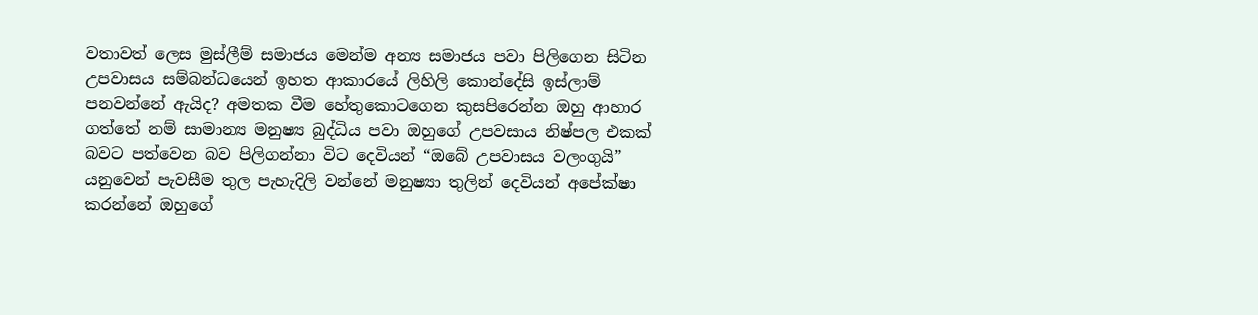වතාවත් ලෙස මුස්ලීම් සමාජය මෙන්ම අන්‍ය සමාජය පවා පිලිගෙන සිටින උපවාසය සම්බන්ධයෙන් ඉහත ආකාරයේ ලිහිලි කොන්දේසි ඉස්ලාම් පනවන්නේ ඇයිද? අමතක වීම හේතුකොටගෙන කුසපිරෙන්න ඔහු ආහාර ගත්තේ නම් සාමාන්‍ය මනුෂ්‍ය බුද්ධිය පවා ඔහුගේ උපවසාය නිෂ්පල එකක් බවට පත්වෙන බව පිලිගන්නා විට දෙවියන් “ඔබේ උපවාසය වලංගුයි” යනුවෙන් පැවසීම තුල පැහැදිලි වන්නේ මනුෂ්‍යා තුලින් දෙවියන් අපේක්ෂා කරන්නේ ඔහුගේ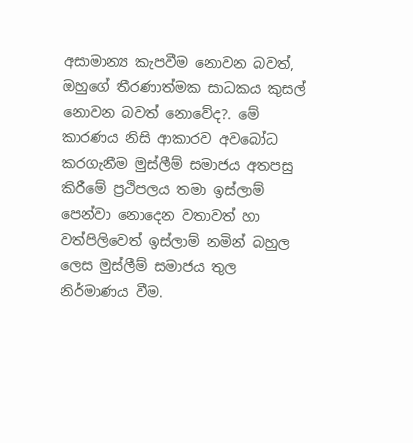අසාමාන්‍ය කැපවීම නොවන බවත්, ඔහුගේ තීරණාත්මක සාධකය කුසල් නොවන බවත් නොවේද?. මේ කාරණය නිසි ආකාරව අවබෝධ කරගැනීම මුස්ලීම් සමාජය අතපසු කිරීමේ ප්‍රථිපලය තමා ඉස්ලාම් පෙන්වා නොදෙන වතාවත් හා වත්පිලිවෙත් ඉස්ලාම් නමින් බහුල ලෙස මුස්ලීම් සමාජය තුල නිර්මාණය වීම.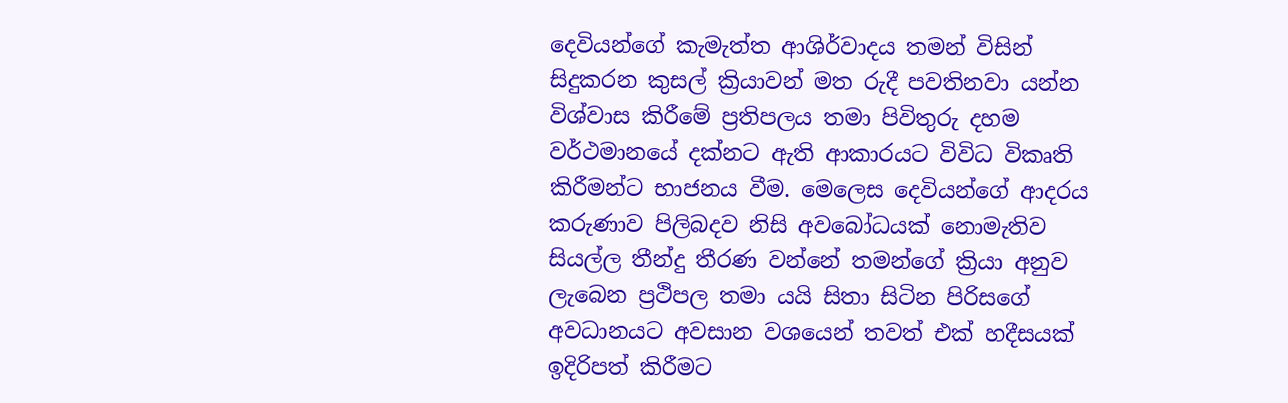දෙවියන්ගේ කැමැත්ත ආශිර්වාදය තමන් විසින් සිදුකරන කුසල් ක්‍රියාවන් මත රුදී පවතිනවා යන්න විශ්වාස කිරීමේ ප්‍රතිපලය තමා පිවිතුරු දහම වර්ථමානයේ දක්නට ඇති ආකාරයට විවිධ විකෘති කිරීමන්ට භාජනය වීම. මෙලෙස දෙවියන්ගේ ආදරය කරුණාව පිලිබදව නිසි අවබෝධයක් නොමැතිව සියල්ල තීන්දු තීරණ වන්නේ තමන්ගේ ක්‍රියා අනුව ලැබෙන ප්‍රථිපල තමා යයි සිතා සිටින පිරිසගේ අවධානයට අවසාන වශයෙන් තවත් එක් හදීසයක් ඉදිරිපත් කිරීමට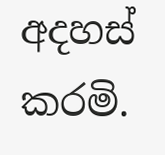අදහස් කරමි.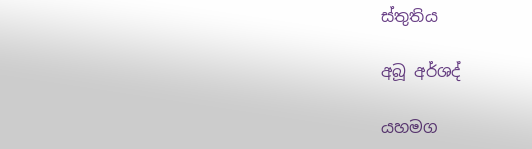ස්තුතිය

අබූ අර්ශද්

යහමග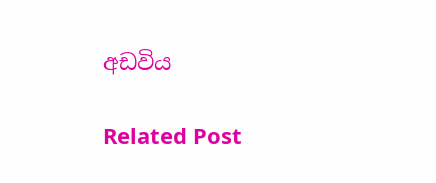අඩවිය

Related Post